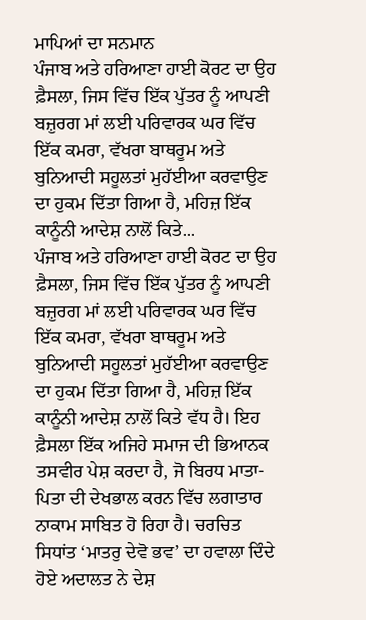ਮਾਪਿਆਂ ਦਾ ਸਨਮਾਨ
ਪੰਜਾਬ ਅਤੇ ਹਰਿਆਣਾ ਹਾਈ ਕੋਰਟ ਦਾ ਉਹ ਫ਼ੈਸਲਾ, ਜਿਸ ਵਿੱਚ ਇੱਕ ਪੁੱਤਰ ਨੂੰ ਆਪਣੀ ਬਜ਼ੁਰਗ ਮਾਂ ਲਈ ਪਰਿਵਾਰਕ ਘਰ ਵਿੱਚ ਇੱਕ ਕਮਰਾ, ਵੱਖਰਾ ਬਾਥਰੂਮ ਅਤੇ ਬੁਨਿਆਦੀ ਸਹੂਲਤਾਂ ਮੁਹੱਈਆ ਕਰਵਾਉਣ ਦਾ ਹੁਕਮ ਦਿੱਤਾ ਗਿਆ ਹੈ, ਮਹਿਜ਼ ਇੱਕ ਕਾਨੂੰਨੀ ਆਦੇਸ਼ ਨਾਲੋਂ ਕਿਤੇ...
ਪੰਜਾਬ ਅਤੇ ਹਰਿਆਣਾ ਹਾਈ ਕੋਰਟ ਦਾ ਉਹ ਫ਼ੈਸਲਾ, ਜਿਸ ਵਿੱਚ ਇੱਕ ਪੁੱਤਰ ਨੂੰ ਆਪਣੀ ਬਜ਼ੁਰਗ ਮਾਂ ਲਈ ਪਰਿਵਾਰਕ ਘਰ ਵਿੱਚ ਇੱਕ ਕਮਰਾ, ਵੱਖਰਾ ਬਾਥਰੂਮ ਅਤੇ ਬੁਨਿਆਦੀ ਸਹੂਲਤਾਂ ਮੁਹੱਈਆ ਕਰਵਾਉਣ ਦਾ ਹੁਕਮ ਦਿੱਤਾ ਗਿਆ ਹੈ, ਮਹਿਜ਼ ਇੱਕ ਕਾਨੂੰਨੀ ਆਦੇਸ਼ ਨਾਲੋਂ ਕਿਤੇ ਵੱਧ ਹੈ। ਇਹ ਫ਼ੈਸਲਾ ਇੱਕ ਅਜਿਹੇ ਸਮਾਜ ਦੀ ਭਿਆਨਕ ਤਸਵੀਰ ਪੇਸ਼ ਕਰਦਾ ਹੈ, ਜੋ ਬਿਰਧ ਮਾਤਾ-ਪਿਤਾ ਦੀ ਦੇਖਭਾਲ ਕਰਨ ਵਿੱਚ ਲਗਾਤਾਰ ਨਾਕਾਮ ਸਾਬਿਤ ਹੋ ਰਿਹਾ ਹੈ। ਚਰਚਿਤ ਸਿਧਾਂਤ ‘ਮਾਤਰੁ ਦੇਵੋ ਭਵ’ ਦਾ ਹਵਾਲਾ ਦਿੰਦੇ ਹੋਏ ਅਦਾਲਤ ਨੇ ਦੇਸ਼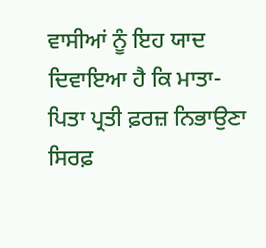ਵਾਸੀਆਂ ਨੂੰ ਇਹ ਯਾਦ ਦਿਵਾਇਆ ਹੈ ਕਿ ਮਾਤਾ-ਪਿਤਾ ਪ੍ਰਤੀ ਫ਼ਰਜ਼ ਨਿਭਾਉਣਾ ਸਿਰਫ਼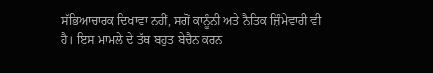ਸੱਭਿਆਚਾਰਕ ਦਿਖਾਵਾ ਨਹੀਂ, ਸਗੋਂ ਕਾਨੂੰਨੀ ਅਤੇ ਨੈਤਿਕ ਜ਼ਿੰਮੇਵਾਰੀ ਵੀ ਹੈ। ਇਸ ਮਾਮਲੇ ਦੇ ਤੱਥ ਬਹੁਤ ਬੇਚੈਨ ਕਰਨ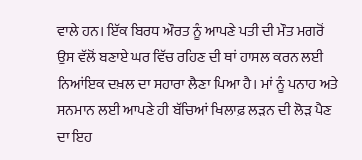ਵਾਲੇ ਹਨ। ਇੱਕ ਬਿਰਧ ਔਰਤ ਨੂੰ ਆਪਣੇ ਪਤੀ ਦੀ ਮੌਤ ਮਗਰੋਂ ਉਸ ਵੱਲੋਂ ਬਣਾਏ ਘਰ ਵਿੱਚ ਰਹਿਣ ਦੀ ਥਾਂ ਹਾਸਲ ਕਰਨ ਲਈ ਨਿਆਂਇਕ ਦਖ਼ਲ ਦਾ ਸਹਾਰਾ ਲੈਣਾ ਪਿਆ ਹੈ। ਮਾਂ ਨੂੰ ਪਨਾਹ ਅਤੇ ਸਨਮਾਨ ਲਈ ਆਪਣੇ ਹੀ ਬੱਚਿਆਂ ਖਿਲਾਫ਼ ਲੜਨ ਦੀ ਲੋੜ ਪੈਣ ਦਾ ਇਹ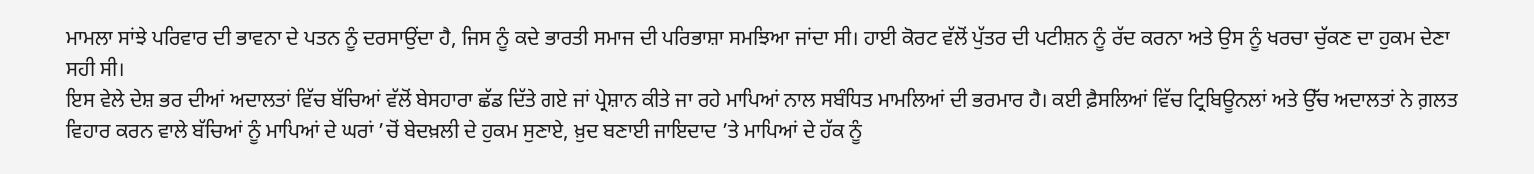ਮਾਮਲਾ ਸਾਂਝੇ ਪਰਿਵਾਰ ਦੀ ਭਾਵਨਾ ਦੇ ਪਤਨ ਨੂੰ ਦਰਸਾਉਂਦਾ ਹੈ, ਜਿਸ ਨੂੰ ਕਦੇ ਭਾਰਤੀ ਸਮਾਜ ਦੀ ਪਰਿਭਾਸ਼ਾ ਸਮਝਿਆ ਜਾਂਦਾ ਸੀ। ਹਾਈ ਕੋਰਟ ਵੱਲੋਂ ਪੁੱਤਰ ਦੀ ਪਟੀਸ਼ਨ ਨੂੰ ਰੱਦ ਕਰਨਾ ਅਤੇ ਉਸ ਨੂੰ ਖਰਚਾ ਚੁੱਕਣ ਦਾ ਹੁਕਮ ਦੇਣਾ ਸਹੀ ਸੀ।
ਇਸ ਵੇਲੇ ਦੇਸ਼ ਭਰ ਦੀਆਂ ਅਦਾਲਤਾਂ ਵਿੱਚ ਬੱਚਿਆਂ ਵੱਲੋਂ ਬੇਸਹਾਰਾ ਛੱਡ ਦਿੱਤੇ ਗਏ ਜਾਂ ਪ੍ਰੇਸ਼ਾਨ ਕੀਤੇ ਜਾ ਰਹੇ ਮਾਪਿਆਂ ਨਾਲ ਸਬੰਧਿਤ ਮਾਮਲਿਆਂ ਦੀ ਭਰਮਾਰ ਹੈ। ਕਈ ਫ਼ੈਸਲਿਆਂ ਵਿੱਚ ਟ੍ਰਿਬਿਊਨਲਾਂ ਅਤੇ ਉੱਚ ਅਦਾਲਤਾਂ ਨੇ ਗ਼ਲਤ ਵਿਹਾਰ ਕਰਨ ਵਾਲੇ ਬੱਚਿਆਂ ਨੂੰ ਮਾਪਿਆਂ ਦੇ ਘਰਾਂ ’ਚੋਂ ਬੇਦਖ਼ਲੀ ਦੇ ਹੁਕਮ ਸੁਣਾਏ, ਖ਼ੁਦ ਬਣਾਈ ਜਾਇਦਾਦ ’ਤੇ ਮਾਪਿਆਂ ਦੇ ਹੱਕ ਨੂੰ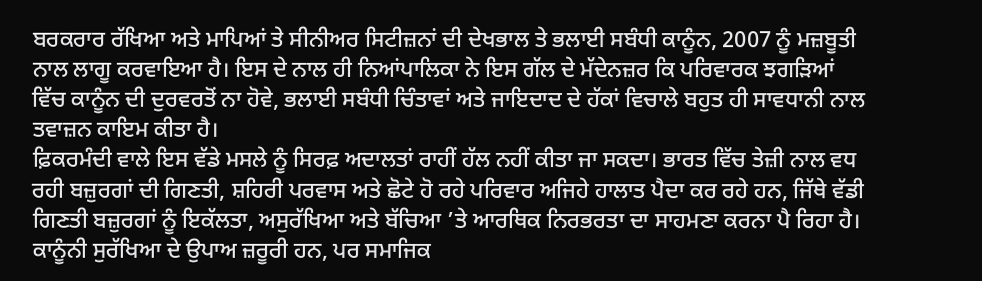ਬਰਕਰਾਰ ਰੱਖਿਆ ਅਤੇ ਮਾਪਿਆਂ ਤੇ ਸੀਨੀਅਰ ਸਿਟੀਜ਼ਨਾਂ ਦੀ ਦੇਖਭਾਲ ਤੇ ਭਲਾਈ ਸਬੰਧੀ ਕਾਨੂੰਨ, 2007 ਨੂੰ ਮਜ਼ਬੂਤੀ ਨਾਲ ਲਾਗੂ ਕਰਵਾਇਆ ਹੈ। ਇਸ ਦੇ ਨਾਲ ਹੀ ਨਿਆਂਪਾਲਿਕਾ ਨੇ ਇਸ ਗੱਲ ਦੇ ਮੱਦੇਨਜ਼ਰ ਕਿ ਪਰਿਵਾਰਕ ਝਗੜਿਆਂ ਵਿੱਚ ਕਾਨੂੰਨ ਦੀ ਦੁਰਵਰਤੋਂ ਨਾ ਹੋਵੇ, ਭਲਾਈ ਸਬੰਧੀ ਚਿੰਤਾਵਾਂ ਅਤੇ ਜਾਇਦਾਦ ਦੇ ਹੱਕਾਂ ਵਿਚਾਲੇ ਬਹੁਤ ਹੀ ਸਾਵਧਾਨੀ ਨਾਲ ਤਵਾਜ਼ਨ ਕਾਇਮ ਕੀਤਾ ਹੈ।
ਫ਼ਿਕਰਮੰਦੀ ਵਾਲੇ ਇਸ ਵੱਡੇ ਮਸਲੇ ਨੂੰ ਸਿਰਫ਼ ਅਦਾਲਤਾਂ ਰਾਹੀਂ ਹੱਲ ਨਹੀਂ ਕੀਤਾ ਜਾ ਸਕਦਾ। ਭਾਰਤ ਵਿੱਚ ਤੇਜ਼ੀ ਨਾਲ ਵਧ ਰਹੀ ਬਜ਼ੁਰਗਾਂ ਦੀ ਗਿਣਤੀ, ਸ਼ਹਿਰੀ ਪਰਵਾਸ ਅਤੇ ਛੋਟੇ ਹੋ ਰਹੇ ਪਰਿਵਾਰ ਅਜਿਹੇ ਹਾਲਾਤ ਪੈਦਾ ਕਰ ਰਹੇ ਹਨ, ਜਿੱਥੇ ਵੱਡੀ ਗਿਣਤੀ ਬਜ਼ੁਰਗਾਂ ਨੂੰ ਇਕੱਲਤਾ, ਅਸੁਰੱਖਿਆ ਅਤੇ ਬੱਚਿਆ ’ਤੇ ਆਰਥਿਕ ਨਿਰਭਰਤਾ ਦਾ ਸਾਹਮਣਾ ਕਰਨਾ ਪੈ ਰਿਹਾ ਹੈ। ਕਾਨੂੰਨੀ ਸੁਰੱਖਿਆ ਦੇ ਉਪਾਅ ਜ਼ਰੂਰੀ ਹਨ, ਪਰ ਸਮਾਜਿਕ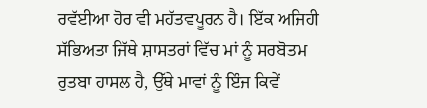ਰਵੱਈਆ ਹੋਰ ਵੀ ਮਹੱਤਵਪੂਰਨ ਹੈ। ਇੱਕ ਅਜਿਹੀ ਸੱਭਿਅਤਾ ਜਿੱਥੇ ਸ਼ਾਸਤਰਾਂ ਵਿੱਚ ਮਾਂ ਨੂੰ ਸਰਬੋਤਮ ਰੁਤਬਾ ਹਾਸਲ ਹੈ, ਉੱਥੇ ਮਾਵਾਂ ਨੂੰ ਇੰਜ ਕਿਵੇਂ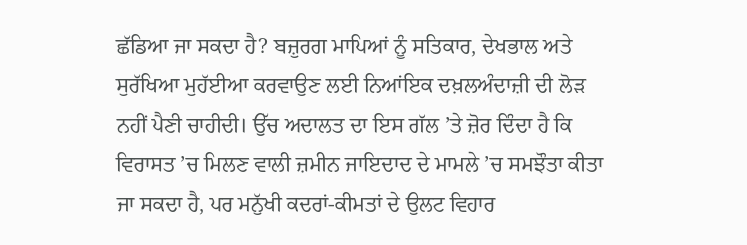ਛੱਡਿਆ ਜਾ ਸਕਦਾ ਹੈ? ਬਜ਼ੁਰਗ ਮਾਪਿਆਂ ਨੂੰ ਸਤਿਕਾਰ, ਦੇਖਭਾਲ ਅਤੇ ਸੁਰੱਖਿਆ ਮੁਹੱਈਆ ਕਰਵਾਉਣ ਲਈ ਨਿਆਂਇਕ ਦਖ਼ਲਅੰਦਾਜ਼ੀ ਦੀ ਲੋੜ ਨਹੀਂ ਪੈਣੀ ਚਾਹੀਦੀ। ਉੱਚ ਅਦਾਲਤ ਦਾ ਇਸ ਗੱਲ ’ਤੇ ਜ਼ੋਰ ਦਿੰਦਾ ਹੈ ਕਿ ਵਿਰਾਸਤ ’ਚ ਮਿਲਣ ਵਾਲੀ ਜ਼ਮੀਨ ਜਾਇਦਾਦ ਦੇ ਮਾਮਲੇ ’ਚ ਸਮਝੌਤਾ ਕੀਤਾ ਜਾ ਸਕਦਾ ਹੈ, ਪਰ ਮਨੁੱਖੀ ਕਦਰਾਂ-ਕੀਮਤਾਂ ਦੇ ਉਲਟ ਵਿਹਾਰ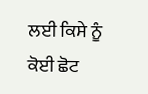ਲਈ ਕਿਸੇ ਨੂੰ ਕੋਈ ਛੋਟ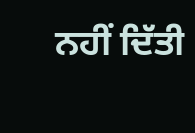ਨਹੀਂ ਦਿੱਤੀ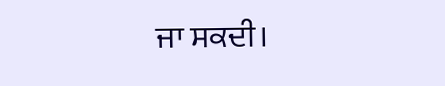ਜਾ ਸਕਦੀ।